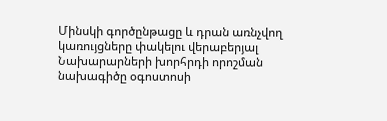Մինսկի գործընթացը և դրան առնչվող կառույցները փակելու վերաբերյալ Նախարարների խորհրդի որոշման նախագիծը օգոստոսի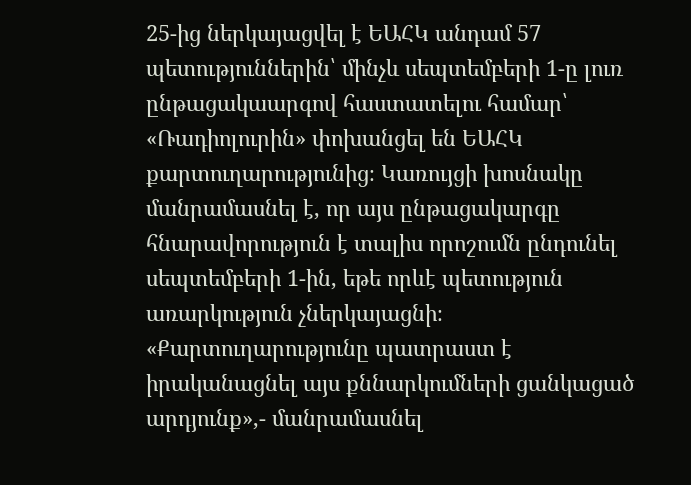25-ից ներկայացվել է ԵԱՀԿ անդամ 57 պետություններին՝ մինչև սեպտեմբերի 1-ը լուռ ընթացակաարգով հաստատելու համար՝ «Ռադիոլուրին» փոխանցել են ԵԱՀԿ քարտուղարությունից։ Կառույցի խոսնակը մանրամասնել է, որ այս ընթացակարգը հնարավորություն է տալիս որոշումն ընդունել սեպտեմբերի 1-ին, եթե որևէ պետություն առարկություն չներկայացնի։ «Քարտուղարությունը պատրաստ է իրականացնել այս քննարկումների ցանկացած արդյունք»,- մանրամասնել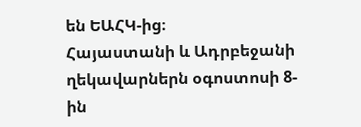են ԵԱՀԿ-ից։
Հայաստանի և Ադրբեջանի ղեկավարներն օգոստոսի 8-ին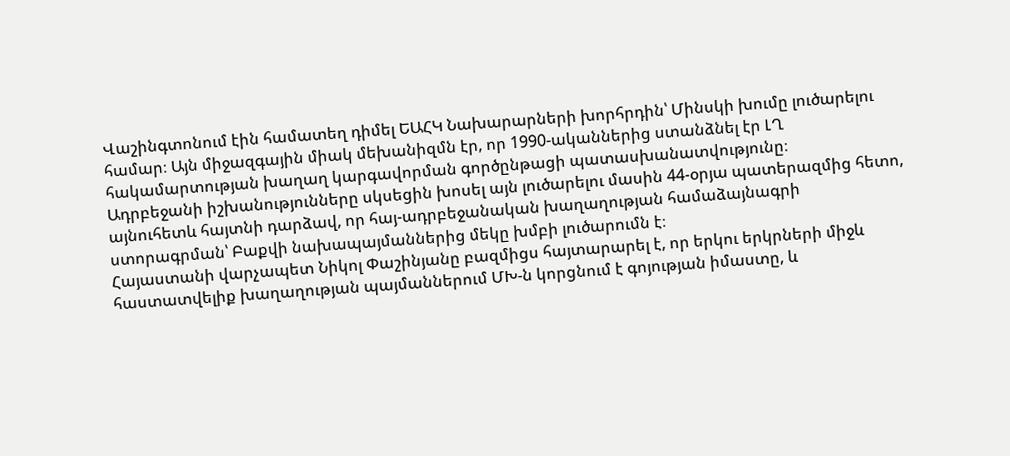Վաշինգտոնում էին համատեղ դիմել ԵԱՀԿ Նախարարների խորհրդին՝ Մինսկի խումը լուծարելու համար։ Այն միջազգային միակ մեխանիզմն էր, որ 1990-ականներից ստանձնել էր ԼՂ հակամարտության խաղաղ կարգավորման գործընթացի պատասխանատվությունը։
Ադրբեջանի իշխանությունները սկսեցին խոսել այն լուծարելու մասին 44-օրյա պատերազմից հետո, այնուհետև հայտնի դարձավ, որ հայ-ադրբեջանական խաղաղության համաձայնագրի ստորագրման՝ Բաքվի նախապայմաններից մեկը խմբի լուծարումն է։
Հայաստանի վարչապետ Նիկոլ Փաշինյանը բազմիցս հայտարարել է, որ երկու երկրների միջև հաստատվելիք խաղաղության պայմաններում ՄԽ-ն կորցնում է գոյության իմաստը, և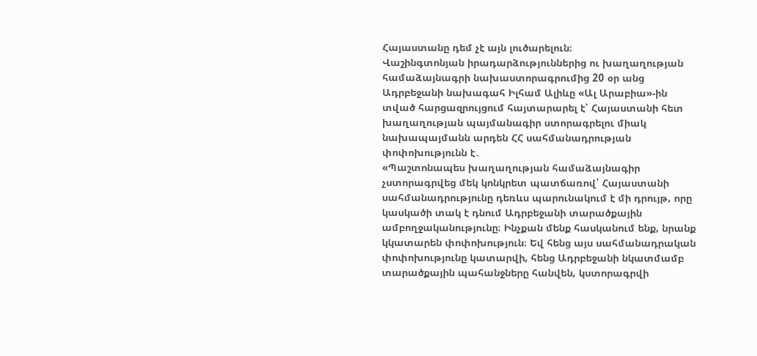Հայաստանը դեմ չէ այն լուծարելուն։
Վաշինգտոնյան իրադարձություններից ու խաղաղության համաձայնագրի նախաստորագրումից 20 օր անց Ադրբեջանի նախագահ Իլհամ Ալիևը «Ալ Արաբիա»-ին տված հարցազրույցում հայտարարել է՝ Հայաստանի հետ խաղաղության պայմանագիր ստորագրելու միակ նախապայմանն արդեն ՀՀ սահմանադրության փոփոխությունն է․
«Պաշտոնապես խաղաղության համաձայնագիր չստորագրվեց մեկ կոնկրետ պատճառով՝ Հայաստանի սահմանադրությունը դեռևս պարունակում է մի դրույթ, որը կասկածի տակ է դնում Ադրբեջանի տարածքային ամբողջականությունը։ Ինչքան մենք հասկանում ենք, նրանք կկատարեն փոփոխություն։ Եվ հենց այս սահմանադրական փոփոխությունը կատարվի, հենց Ադրբեջանի նկատմամբ տարածքային պահանջները հանվեն, կստորագրվի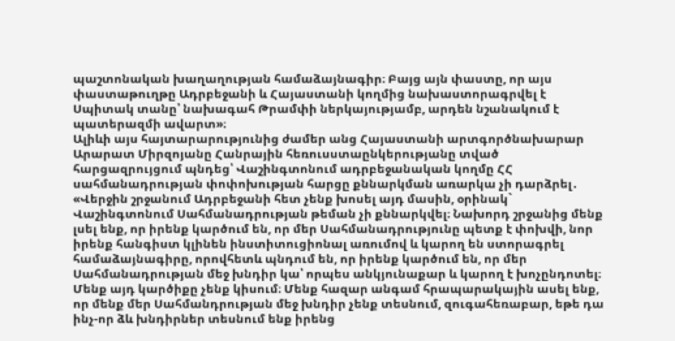պաշտոնական խաղաղության համաձայնագիր։ Բայց այն փաստը, որ այս փաստաթուղթը Ադրբեջանի և Հայաստանի կողմից նախաստորագրվել է Սպիտակ տանը՝ նախագահ Թրամփի ներկայությամբ, արդեն նշանակում է պատերազմի ավարտ»։
Ալիևի այս հայտարարությունից ժամեր անց Հայաստանի արտգործնախարար Արարատ Միրզոյանը Հանրային հեռուսստաընկերությանը տված հարցազրույցում պնդեց՝ Վաշինգտոնում ադրբեջանական կողմը ՀՀ սահմանադրության փոփոխության հարցը քննարկման առարկա չի դարձրել․
«Վերջին շրջանում Ադրբեջանի հետ չենք խոսել այդ մասին, օրինակ` Վաշինգտոնում Սահմանադրության թեման չի քննարկվել։ Նախորդ շրջանից մենք լսել ենք, որ իրենք կարծում են, որ մեր Սահմանադրությունը պետք է փոխվի, նոր իրենք հանգիստ կլինեն ինստիտուցիոնալ առումով և կարող են ստորագրել համաձայնագիրը, որովհետև պնդում են, որ իրենք կարծում են, որ մեր Սահմանադրության մեջ խնդիր կա՝ որպես անկյունաքար և կարող է խոչընդոտել։ Մենք այդ կարծիքը չենք կիսում։ Մենք հազար անգամ հրապարակային ասել ենք, որ մենք մեր Սահմանդրության մեջ խնդիր չենք տեսնում, զուգահեռաբար, եթե դա ինչ-որ ձև խնդիրներ տեսնում ենք իրենց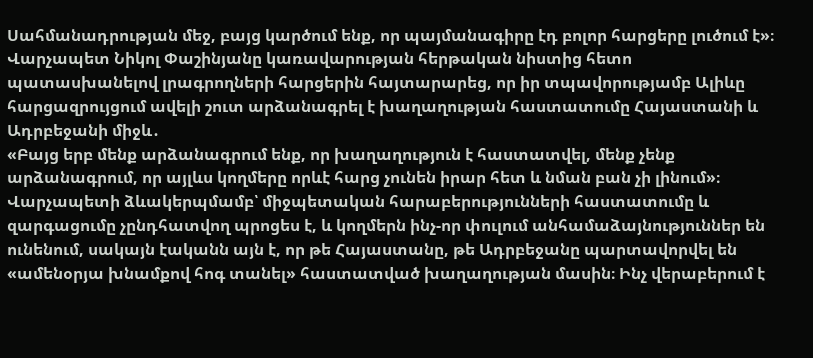Սահմանադրության մեջ, բայց կարծում ենք, որ պայմանագիրը էդ բոլոր հարցերը լուծում է»։
Վարչապետ Նիկոլ Փաշինյանը կառավարության հերթական նիստից հետո պատասխանելով լրագրողների հարցերին հայտարարեց, որ իր տպավորությամբ Ալիևը հարցազրույցում ավելի շուտ արձանագրել է խաղաղության հաստատումը Հայաստանի և Ադրբեջանի միջև․
«Բայց երբ մենք արձանագրում ենք, որ խաղաղություն է հաստատվել, մենք չենք արձանագրում, որ այլևս կողմերը որևէ հարց չունեն իրար հետ և նման բան չի լինում»։
Վարչապետի ձևակերպմամբ՝ միջպետական հարաբերությունների հաստատումը և զարգացումը չընդհատվող պրոցես է, և կողմերն ինչ-որ փուլում անհամաձայնություններ են ունենում, սակայն էականն այն է, որ թե Հայաստանը, թե Ադրբեջանը պարտավորվել են «ամենօրյա խնամքով հոգ տանել» հաստատված խաղաղության մասին։ Ինչ վերաբերում է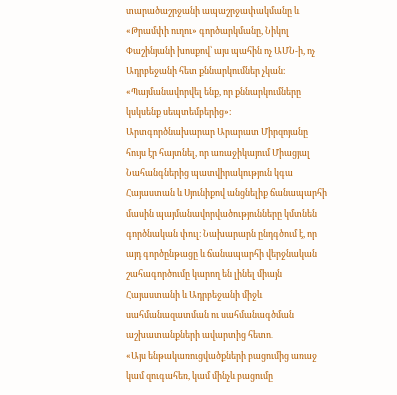տարածաշրջանի ապաշրջափակմանը և «Թրամփի ուղու» գործարկմանը, Նիկոլ Փաշինյանի խոսքով՝ այս պահին ոչ ԱՄՆ-ի, ոչ Ադրբեջանի հետ քննարկումներ չկան։
«Պայմանավորվել ենք, որ քննարկումները կսկսենք սեպտեմբերից»։
Արտգործնախարար Արարատ Միրզոյանը հույս էր հայտնել, որ առաջիկայում Միացյալ Նահանգներից պատվիրակություն կգա Հայաստան և Սյունիքով անցնելիք ճանապարհի մասին պայմանավորվածությունները կմտնեն գործնական փուլ։ Նախարարն ընդգծում է, որ այդ գործընթացը և ճանապարհի վերջնական շահագործումը կարող են լինել միայն Հայաստանի և Ադրբեջանի միջև սահմանազատման ու սահմանագծման աշխատանքների ավարտից հետո․
«Այս ենթակառուցվածքների բացումից առաջ կամ զուգահեռ, կամ մինչև բացումը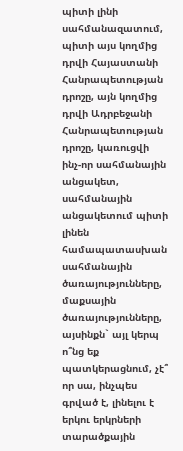պիտի լինի սահմանազատում, պիտի այս կողմից դրվի Հայաստանի Հանրապետության դրոշը, այն կողմից դրվի Ադրբեջանի Հանրապետության դրոշը, կառուցվի ինչ-որ սահմանային անցակետ, սահմանային անցակետում պիտի լինեն համապատասխան սահմանային ծառայությունները, մաքսային ծառայությունները, այսինքն` այլ կերպ ո՞նց եք պատկերացնում, չէ՞ որ սա, ինչպես գրված է, լինելու է երկու երկրների տարածքային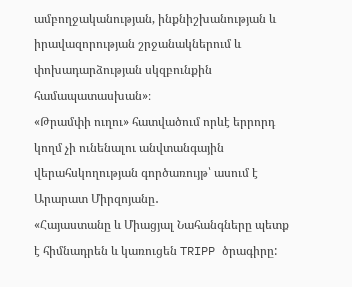ամբողջականության, ինքնիշխանության և իրավազորության շրջանակներում և փոխադարձության սկզբունքին համապատասխան»։
«Թրամփի ուղու» հատվածում որևէ երրորդ կողմ չի ունենալու անվտանգային վերահսկողության գործառույթ՝ ասում է Արարատ Միրզոյանը․
«Հայաստանը և Միացյալ Նահանգները պետք է հիմնադրեն և կառուցեն TRIPP ծրագիրը: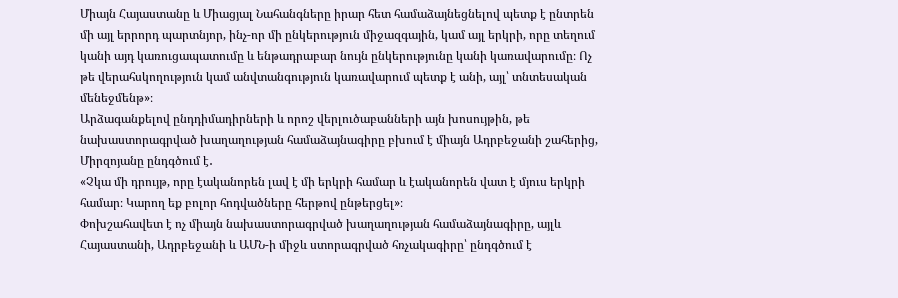Միայն Հայաստանը և Միացյալ Նահանգները իրար հետ համաձայնեցնելով պետք է ընտրեն մի այլ երրորդ պարտնյոր, ինչ-որ մի ընկերություն միջազգային, կամ այլ երկրի, որը տեղում կանի այդ կառուցապատումը և ենթադրաբար նույն ընկերությունը կանի կառավարումը։ Ոչ թե վերահսկողություն կամ անվտանգություն կառավարում պետք է անի, այլ՝ տնտեսական մենեջմենթ»։
Արձագանքելով ընդդիմադիրների և որոշ վերլուծաբանների այն խոսույթին, թե նախաստորագրված խաղաղության համաձայնագիրը բխում է միայն Ադրբեջանի շահերից, Միրզոյանը ընդգծում է․
«Չկա մի դրույթ, որը էականորեն լավ է մի երկրի համար և էականորեն վատ է մյուս երկրի համար։ Կարող եք բոլոր հոդվածները հերթով ընթերցել»։
Փոխշահավետ է ոչ միայն նախաստորագրված խաղաղության համաձայնագիրը, այլև Հայաստանի, Ադրբեջանի և ԱՄՆ-ի միջև ստորագրված հռչակագիրը՝ ընդգծում է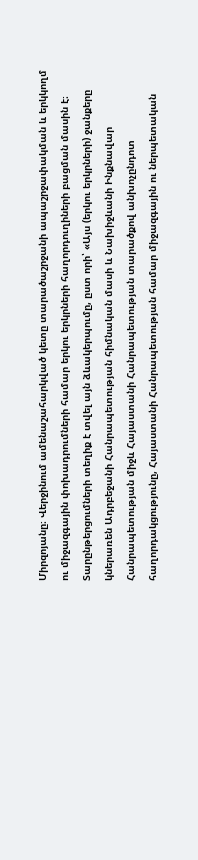Միրզոյանը։ Վերջինում ամենաշահարկված կետը տարածաշրջանի ապաշրջափակման և երկկողմ ու միջազգային փոխադրումների համար երկու երկրների հաղորդուղիների բացման մասին է։ Տարընթերցումների տեղիք է տվել այն ձևակերպումը, ըստ որի՝ «Այս (երկու երկրների) ջանքերը կներառեն Ադրբեջանի Հանրապետության հիմնական մասի և Նախիջևանի Ինքնավար Հանրապետության միջև Հայաստանի Հանրապետության տարածքով անխոչընդոտ հաղորդակցությունը, Հայաստանի Հանրապետության համար միջազգային ու ներպետական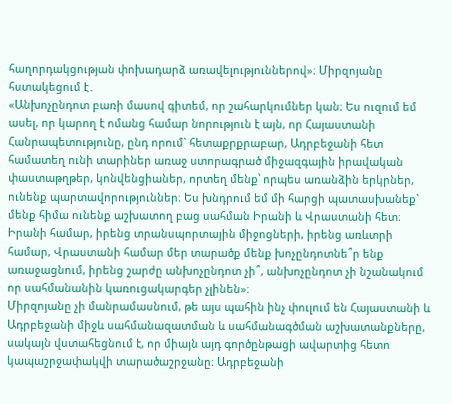հաղորդակցության փոխադարձ առավելություններով»։ Միրզոյանը հստակեցում է․
«Անխոչընդոտ բառի մասով գիտեմ, որ շահարկումներ կան։ Ես ուզում եմ ասել, որ կարող է ոմանց համար նորություն է այն, որ Հայաստանի Հանրապետությունը, ընդ որում` հետաքրքրաբար, Ադրբեջանի հետ համատեղ ունի տարիներ առաջ ստորագրած միջազգային իրավական փաստաթղթեր, կոնվենցիաներ, որտեղ մենք՝ որպես առանձին երկրներ, ունենք պարտավորություններ։ Ես խնդրում եմ մի հարցի պատասխանեք` մենք հիմա ունենք աշխատող բաց սահման Իրանի և Վրաստանի հետ։ Իրանի համար, իրենց տրանսպորտային միջոցների, իրենց առևտրի համար, Վրաստանի համար մեր տարածք մենք խոչընդոտնե՞ր ենք առաջացնում, իրենց շարժը անխոչընդոտ չի՞, անխոչընդոտ չի նշանակում որ սահմանանին կառուցակարգեր չլինեն»։
Միրզոյանը չի մանրամասնում, թե այս պահին ինչ փուլում են Հայաստանի և Ադրբեջանի միջև սահմանազատման և սահմանագծման աշխատանքները, սակայն վստահեցնում է, որ միայն այդ գործընթացի ավարտից հետո կապաշրջափակվի տարածաշրջանը։ Ադրբեջանի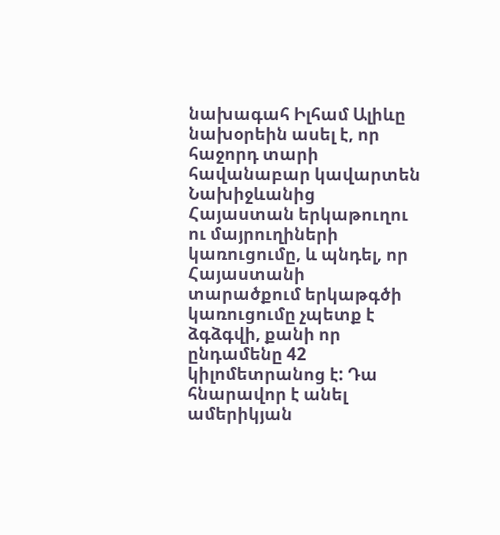նախագահ Իլհամ Ալիևը նախօրեին ասել է, որ հաջորդ տարի հավանաբար կավարտեն Նախիջևանից Հայաստան երկաթուղու ու մայրուղիների կառուցումը, և պնդել, որ Հայաստանի տարածքում երկաթգծի կառուցումը չպետք է ձգձգվի, քանի որ ընդամենը 42 կիլոմետրանոց է: Դա հնարավոր է անել ամերիկյան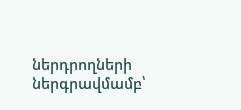ներդրողների ներգրավմամբ՝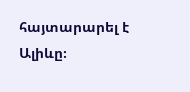հայտարարել է Ալիևը։